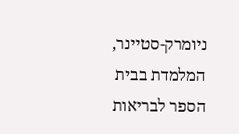ניומרק-סטיינר, המלמדת בבית הספר לבריאות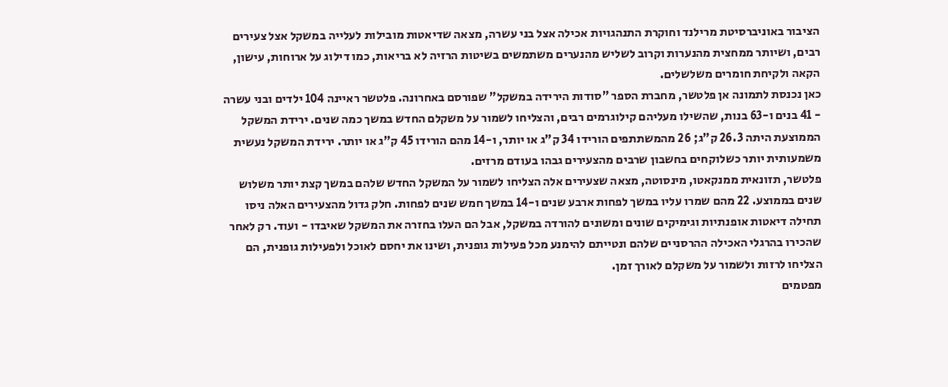הציבור באוניברסיטת מרילנד וחוקרת התנהגויות אכילה אצל בני עשרה, מצאה שדיאטות מובילות לעלייה במשקל אצל צעירים רבים, ושיותר ממחצית מהנערות וקרוב לשליש מהנערים משתמשים בשיטות הרזיה לא בריאות, כמו דילוג על ארוחות, עישון, הקאה ולקיחת חומרים משלשלים.
כאן נכנסת לתמונה אן פלטשר, מחברת הספר "סודות הירידה במשקל" שפורסם באחרונה. פלטשר ראיינה 104 ילדים ובני עשרה - 41 בנים ו-63 בנות, שהשילו מעליהם קילוגרמים רבים, והצליחו לשמור על משקלם החדש במשך כמה שנים. ירידת המשקל הממוצעת היתה 26.3 ק"ג; 26 מהמשתתפים הורידו 34 ק"ג או יותר, ו-14 מהם הורידו 45 ק"ג או יותר. ירידת המשקל נעשית משמעותית יותר כשלוקחים בחשבון שרבים מהצעירים גבהו בעודם מרזים.
פלטשר, תזונאית ממנקאטו, מינסוטה, מצאה שצעירים אלה הצליחו לשמור על המשקל החדש שלהם במשך קצת יותר משלוש שנים בממוצע. 22 מהם שמרו עליו במשך לפחות ארבע שנים ו-14 במשך חמש שנים לפחות. חלק גדול מהצעירים האלה ניסו תחילה דיאטות אופנתיות וגימיקים שונים ומשונים להורדה במשקל, אבל הם העלו בחזרה את המשקל שאיבדו - ועוד. רק לאחר שהכירו בהרגלי האכילה ההרסניים שלהם ונטייתם להימנע מכל פעילות גופנית, ושינו את יחסם לאוכל ולפעילות גופנית, הם הצליחו לרזות ולשמור על משקלם לאורך זמן.
מפטמים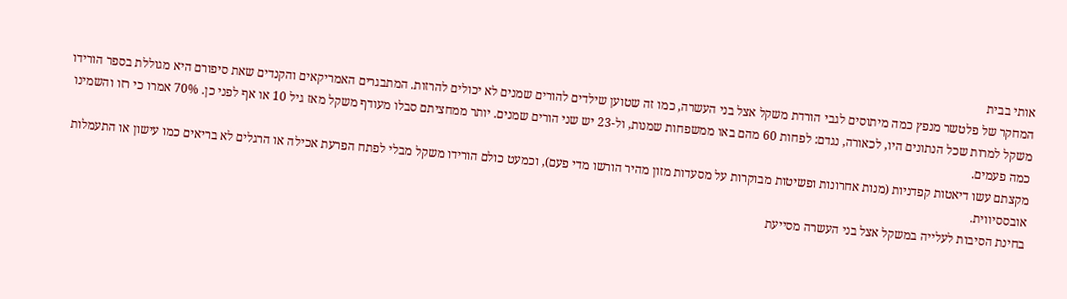אותי בבית
המחקר של פלטשר מנפץ כמה מיתוסים לגבי הורדת משקל אצל בני העשרה, כמו זה שטוען שילדים להורים שמנים לא יכולים להרזות. המתבגרים האמריקאים והקנדים שאת סיפורם היא מגוללת בספר הורידו משקל למרות שכל הנתונים היו, לכאורה, נגדם: לפחות 60 מהם באו ממשפחות שמנות, ול-23 יש שני הורים שמנים. יותר ממחציתם סבלו מעודף משקל מאז גיל 10 או אף לפני כן. 70% אמרו כי רזו והשמינו כמה פעמים.
מקצתם עשו דיאטות קפדניות (מנות אחרונות ופשיטות מבוקרות על מסעדות מזון מהיר הורשו מדי פעם), וכמעט כולם הורידו משקל מבלי לפתח הפרעת אכילה או הרגלים לא בריאים כמו עישון או התעמלות אובססיווית.
בחינת הסיבות לעלייה במשקל אצל בני העשרה מסייעת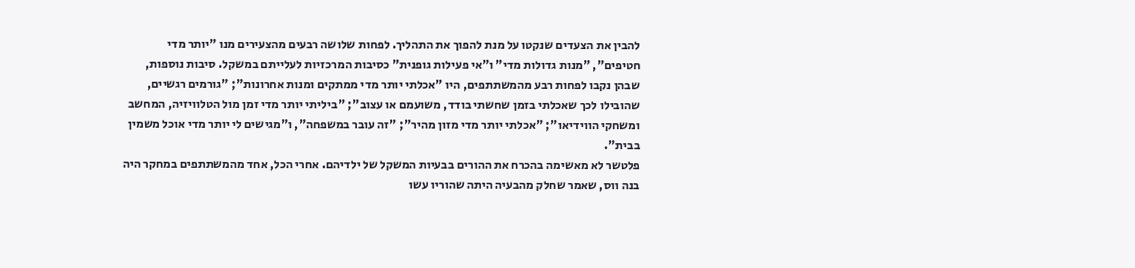להבין את הצעדים שנקטו על מנת להפוך את התהליך. לפחות שלושה רבעים מהצעירים מנו "יותר מדי חטיפים", "מנות גדולות מדי" ו"אי פעילות גופנית" כסיבות המרכזיות לעלייתם במשקל. סיבות נוספות, שבהן נקבו לפחות רבע מהמשתתפים, היו "אכלתי יותר מדי ממתקים ומנות אחרונות"; "גורמים רגשיים, שהובילו לכך שאכלתי בזמן שחשתי בודד, משועמם או עצוב"; "ביליתי יותר מדי זמן מול הטלוויזיה, המחשב ומשחקי הווידיאו"; "אכלתי יותר מדי מזון מהיר"; "זה עובר במשפחה", ו"מגישים לי יותר מדי אוכל משמין בבית".
פלטשר לא מאשימה בהכרח את ההורים בבעיות המשקל של ילדיהם. אחרי הכל, אחד מהמשתתפים במחקר היה בנה ווס, שאמר שחלק מהבעיה היתה שהוריו עשו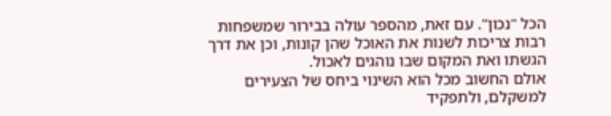הכל "נכון". עם זאת, מהספר עולה בבירור שמשפחות רבות צריכות לשנות את האוכל שהן קונות, וכן את דרך הגשתו ואת המקום שבו נוהגים לאכול.
אולם החשוב מכל הוא השינוי ביחס של הצעירים למשקלם, ולתפקיד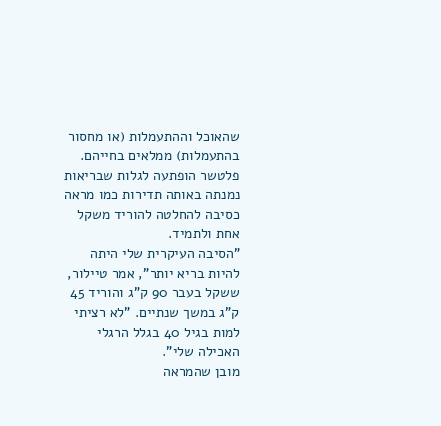שהאוכל וההתעמלות (או מחסור בהתעמלות) ממלאים בחייהם. פלטשר הופתעה לגלות שבריאות נמנתה באותה תדירות כמו מראה כסיבה להחלטה להוריד משקל אחת ולתמיד.
"הסיבה העיקרית שלי היתה להיות בריא יותר", אמר טיילור, ששקל בעבר 90 ק"ג והוריד 45 ק"ג במשך שנתיים. "לא רציתי למות בגיל 40 בגלל הרגלי האכילה שלי".
מובן שהמראה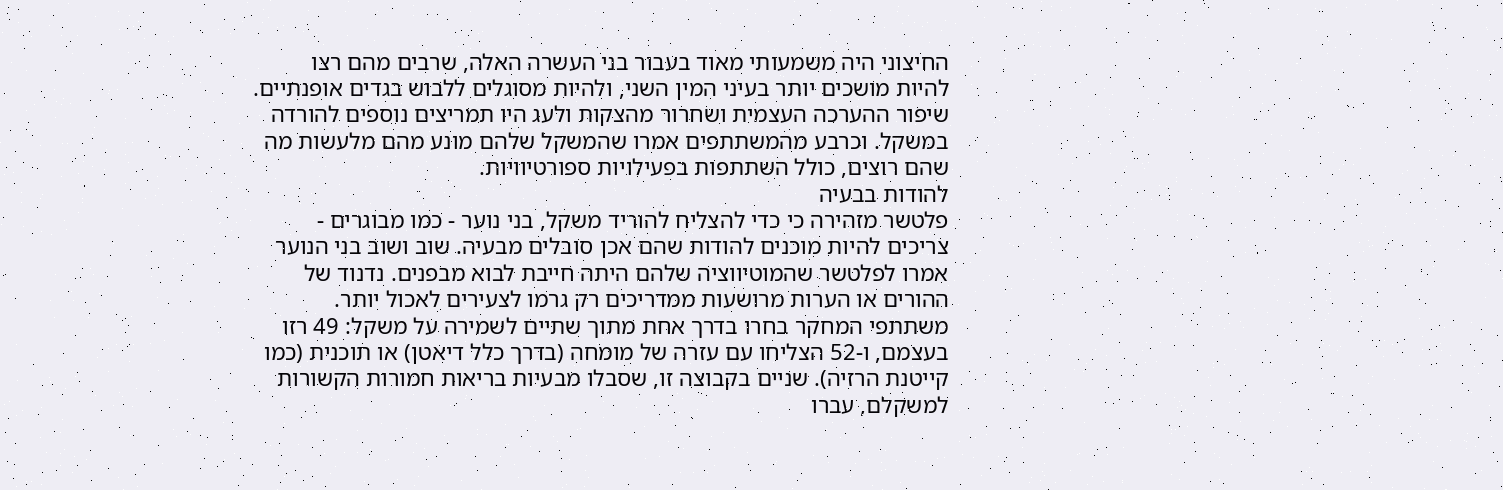החיצוני היה משמעותי מאוד בעבור בני העשרה האלה, שרבים מהם רצו להיות מושכים יותר בעיני המין השני, ולהיות מסוגלים ללבוש בגדים אופנתיים. שיפור ההערכה העצמית ושחרור מהצקות ולעג היו תמריצים נוספים להורדה במשקל. וכרבע מהמשתתפים אמרו שהמשקל שלהם מונע מהם מלעשות מה שהם רוצים, כולל השתתפות בפעילויות ספורטיוויות.
להודות בבעיה
פלטשר מזהירה כי כדי להצליח להוריד משקל, בני נוער - כמו מבוגרים - צריכים להיות מוכנים להודות שהם אכן סובלים מבעיה. שוב ושוב בני הנוער אמרו לפלטשר שהמוטיווציה שלהם היתה חייבת לבוא מבפנים. נדנוד של ההורים או הערות מרושעות ממדריכים רק גרמו לצעירים לאכול יותר.
משתתפי המחקר בחרו בדרך אחת מתוך שתיים לשמירה על משקל: 49 רזו בעצמם, ו-52 הצליחו עם עזרה של מומחה (בדרך כלל דיאטן) או תוכנית (כמו קייטנת הרזיה). שניים בקבוצה זו, שסבלו מבעיות בריאות חמורות הקשורות למשקלם, עברו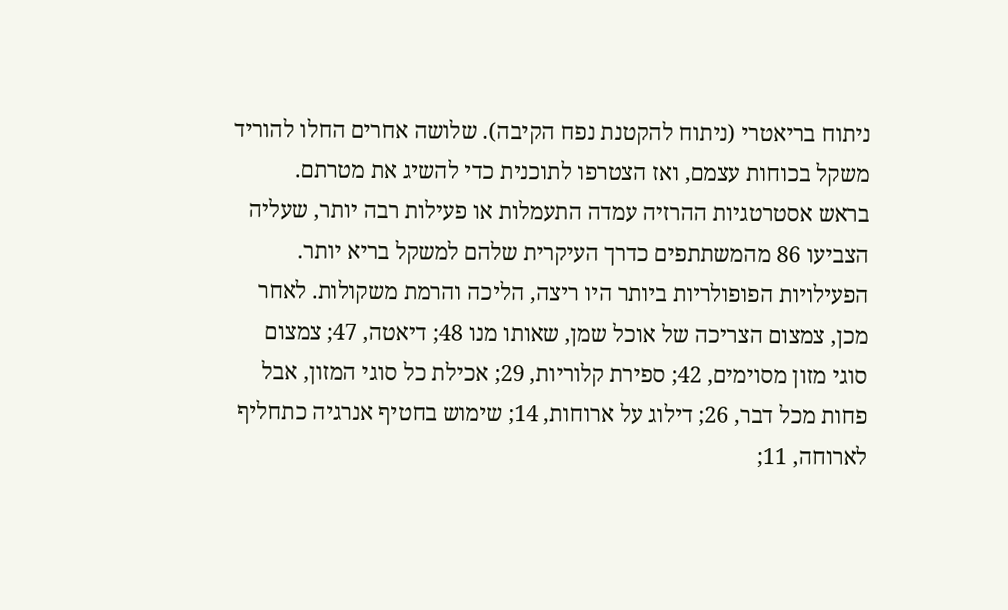ניתוח בריאטרי (ניתוח להקטנת נפח הקיבה). שלושה אחרים החלו להוריד משקל בכוחות עצמם, ואז הצטרפו לתוכנית כדי להשיג את מטרתם.
בראש אסטרטגיות ההרזיה עמדה התעמלות או פעילות רבה יותר, שעליה הצביעו 86 מהמשתתפים כדרך העיקרית שלהם למשקל בריא יותר. הפעילויות הפופולריות ביותר היו ריצה, הליכה והרמת משקולות. לאחר מכן, צמצום הצריכה של אוכל שמן, שאותו מנו 48; דיאטה, 47; צמצום סוגי מזון מסוימים, 42; ספירת קלוריות, 29; אכילת כל סוגי המזון, אבל פחות מכל דבר, 26; דילוג על ארוחות, 14; שימוש בחטיף אנרגיה כתחליף לארוחה, 11;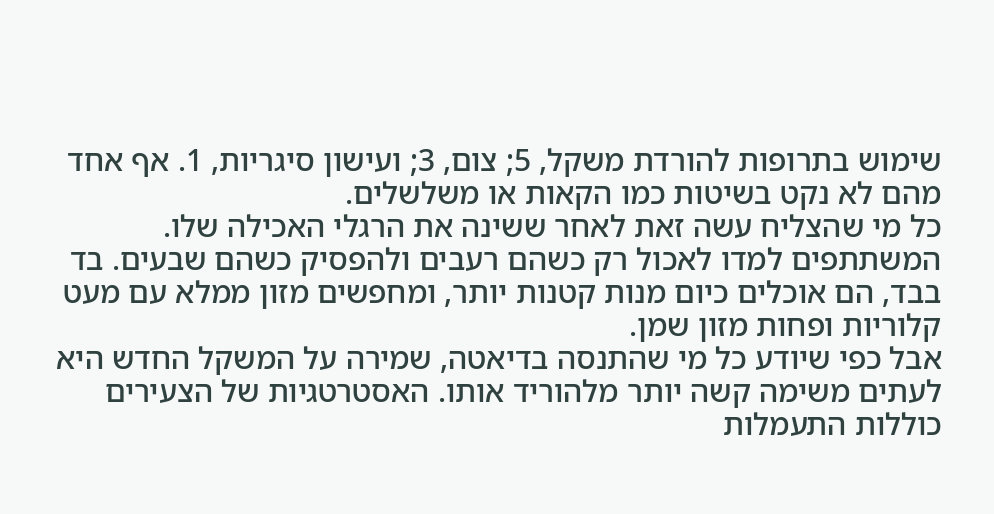שימוש בתרופות להורדת משקל, 5; צום, 3; ועישון סיגריות, 1. אף אחד מהם לא נקט בשיטות כמו הקאות או משלשלים.
כל מי שהצליח עשה זאת לאחר ששינה את הרגלי האכילה שלו. המשתתפים למדו לאכול רק כשהם רעבים ולהפסיק כשהם שבעים. בד בבד, הם אוכלים כיום מנות קטנות יותר, ומחפשים מזון ממלא עם מעט קלוריות ופחות מזון שמן.
אבל כפי שיודע כל מי שהתנסה בדיאטה, שמירה על המשקל החדש היא לעתים משימה קשה יותר מלהוריד אותו. האסטרטגיות של הצעירים כוללות התעמלות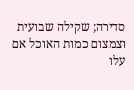סדירה; שקילה שבועית וצמצום כמות האוכל אם עלו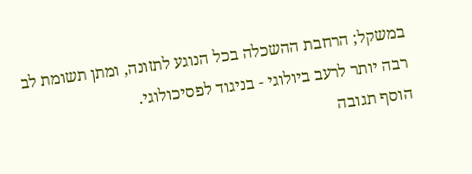במשקל; הרחבת ההשכלה בכל הנוגע לתזונה, ומתן תשומת לב רבה יותר לרעב ביולוגי - בניגוד לפסיכולוגי.
הוסף תגובה